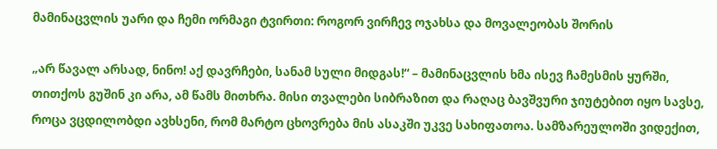მამინაცვლის უარი და ჩემი ორმაგი ტვირთი: როგორ ვირჩევ ოჯახსა და მოვალეობას შორის

„არ წავალ არსად, ნინო! აქ დავრჩები, სანამ სული მიდგას!“ – მამინაცვლის ხმა ისევ ჩამესმის ყურში, თითქოს გუშინ კი არა, ამ წამს მითხრა. მისი თვალები სიბრაზით და რაღაც ბავშვური ჯიუტებით იყო სავსე, როცა ვცდილობდი ავხსენი, რომ მარტო ცხოვრება მის ასაკში უკვე სახიფათოა. სამზარეულოში ვიდექით,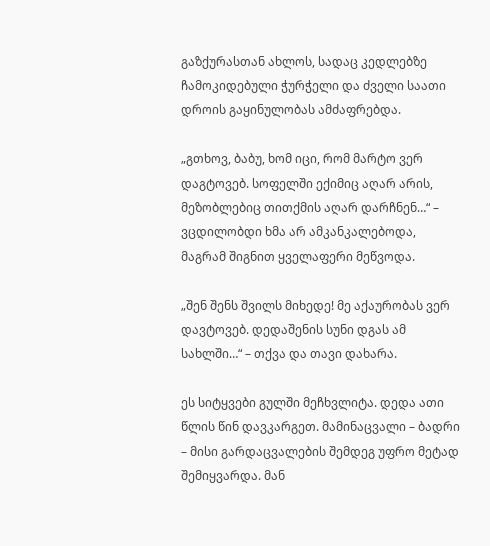გაზქურასთან ახლოს, სადაც კედლებზე ჩამოკიდებული ჭურჭელი და ძველი საათი დროის გაყინულობას ამძაფრებდა.

„გთხოვ, ბაბუ, ხომ იცი, რომ მარტო ვერ დაგტოვებ. სოფელში ექიმიც აღარ არის, მეზობლებიც თითქმის აღარ დარჩნენ…“ – ვცდილობდი ხმა არ ამკანკალებოდა, მაგრამ შიგნით ყველაფერი მეწვოდა.

„შენ შენს შვილს მიხედე! მე აქაურობას ვერ დავტოვებ. დედაშენის სუნი დგას ამ სახლში…“ – თქვა და თავი დახარა.

ეს სიტყვები გულში მეჩხვლიტა. დედა ათი წლის წინ დავკარგეთ. მამინაცვალი – ბადრი – მისი გარდაცვალების შემდეგ უფრო მეტად შემიყვარდა. მან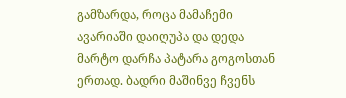გამზარდა, როცა მამაჩემი ავარიაში დაიღუპა და დედა მარტო დარჩა პატარა გოგოსთან ერთად. ბადრი მაშინვე ჩვენს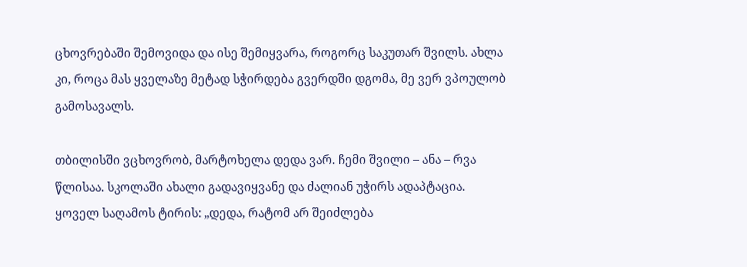ცხოვრებაში შემოვიდა და ისე შემიყვარა, როგორც საკუთარ შვილს. ახლა კი, როცა მას ყველაზე მეტად სჭირდება გვერდში დგომა, მე ვერ ვპოულობ გამოსავალს.

თბილისში ვცხოვრობ, მარტოხელა დედა ვარ. ჩემი შვილი – ანა – რვა წლისაა. სკოლაში ახალი გადავიყვანე და ძალიან უჭირს ადაპტაცია. ყოველ საღამოს ტირის: „დედა, რატომ არ შეიძლება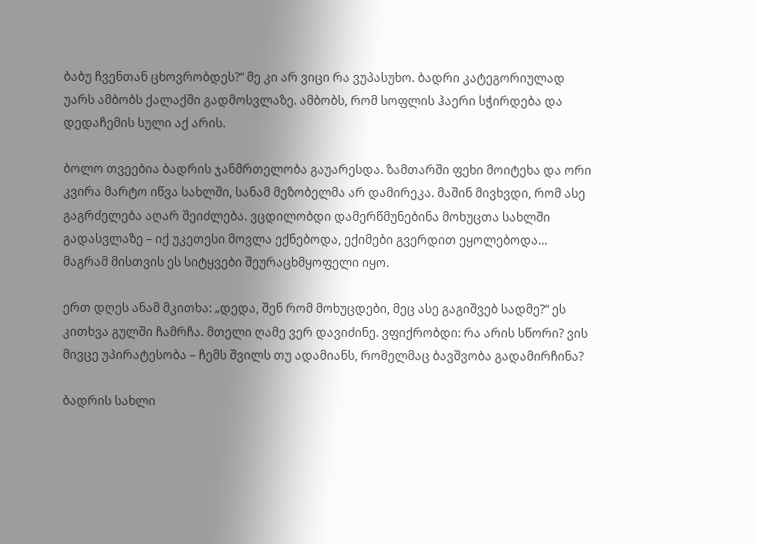ბაბუ ჩვენთან ცხოვრობდეს?“ მე კი არ ვიცი რა ვუპასუხო. ბადრი კატეგორიულად უარს ამბობს ქალაქში გადმოსვლაზე. ამბობს, რომ სოფლის ჰაერი სჭირდება და დედაჩემის სული აქ არის.

ბოლო თვეებია ბადრის ჯანმრთელობა გაუარესდა. ზამთარში ფეხი მოიტეხა და ორი კვირა მარტო იწვა სახლში, სანამ მეზობელმა არ დამირეკა. მაშინ მივხვდი, რომ ასე გაგრძელება აღარ შეიძლება. ვცდილობდი დამერწმუნებინა მოხუცთა სახლში გადასვლაზე – იქ უკეთესი მოვლა ექნებოდა, ექიმები გვერდით ეყოლებოდა… მაგრამ მისთვის ეს სიტყვები შეურაცხმყოფელი იყო.

ერთ დღეს ანამ მკითხა: „დედა, შენ რომ მოხუცდები, მეც ასე გაგიშვებ სადმე?“ ეს კითხვა გულში ჩამრჩა. მთელი ღამე ვერ დავიძინე. ვფიქრობდი: რა არის სწორი? ვის მივცე უპირატესობა – ჩემს შვილს თუ ადამიანს, რომელმაც ბავშვობა გადამირჩინა?

ბადრის სახლი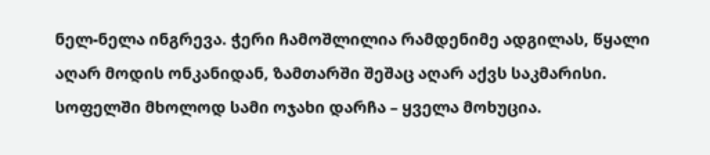ნელ-ნელა ინგრევა. ჭერი ჩამოშლილია რამდენიმე ადგილას, წყალი აღარ მოდის ონკანიდან, ზამთარში შეშაც აღარ აქვს საკმარისი. სოფელში მხოლოდ სამი ოჯახი დარჩა – ყველა მოხუცია.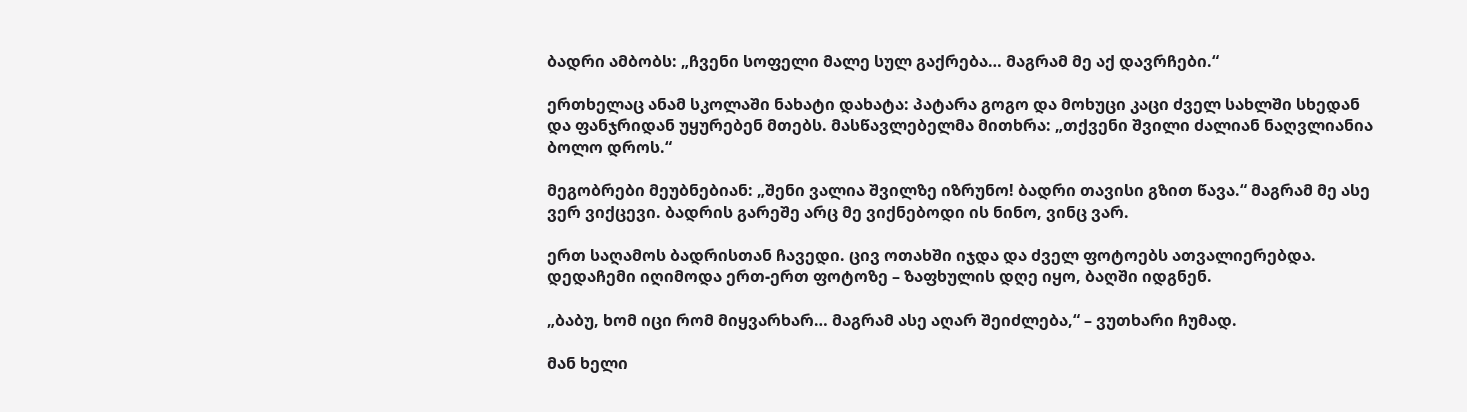ბადრი ამბობს: „ჩვენი სოფელი მალე სულ გაქრება… მაგრამ მე აქ დავრჩები.“

ერთხელაც ანამ სკოლაში ნახატი დახატა: პატარა გოგო და მოხუცი კაცი ძველ სახლში სხედან და ფანჯრიდან უყურებენ მთებს. მასწავლებელმა მითხრა: „თქვენი შვილი ძალიან ნაღვლიანია ბოლო დროს.“

მეგობრები მეუბნებიან: „შენი ვალია შვილზე იზრუნო! ბადრი თავისი გზით წავა.“ მაგრამ მე ასე ვერ ვიქცევი. ბადრის გარეშე არც მე ვიქნებოდი ის ნინო, ვინც ვარ.

ერთ საღამოს ბადრისთან ჩავედი. ცივ ოთახში იჯდა და ძველ ფოტოებს ათვალიერებდა. დედაჩემი იღიმოდა ერთ-ერთ ფოტოზე – ზაფხულის დღე იყო, ბაღში იდგნენ.

„ბაბუ, ხომ იცი რომ მიყვარხარ… მაგრამ ასე აღარ შეიძლება,“ – ვუთხარი ჩუმად.

მან ხელი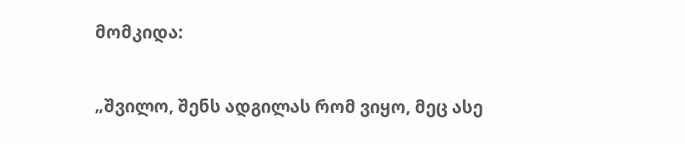მომკიდა:

„შვილო, შენს ადგილას რომ ვიყო, მეც ასე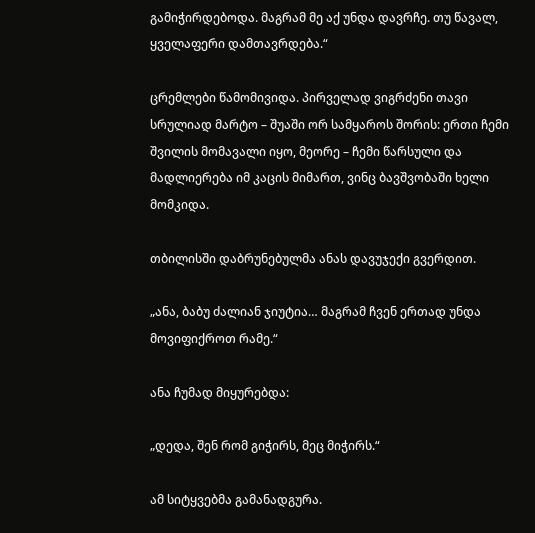გამიჭირდებოდა. მაგრამ მე აქ უნდა დავრჩე. თუ წავალ, ყველაფერი დამთავრდება.“

ცრემლები წამომივიდა. პირველად ვიგრძენი თავი სრულიად მარტო – შუაში ორ სამყაროს შორის: ერთი ჩემი შვილის მომავალი იყო, მეორე – ჩემი წარსული და მადლიერება იმ კაცის მიმართ, ვინც ბავშვობაში ხელი მომკიდა.

თბილისში დაბრუნებულმა ანას დავუჯექი გვერდით.

„ანა, ბაბუ ძალიან ჯიუტია… მაგრამ ჩვენ ერთად უნდა მოვიფიქროთ რამე.“

ანა ჩუმად მიყურებდა:

„დედა, შენ რომ გიჭირს, მეც მიჭირს.“

ამ სიტყვებმა გამანადგურა.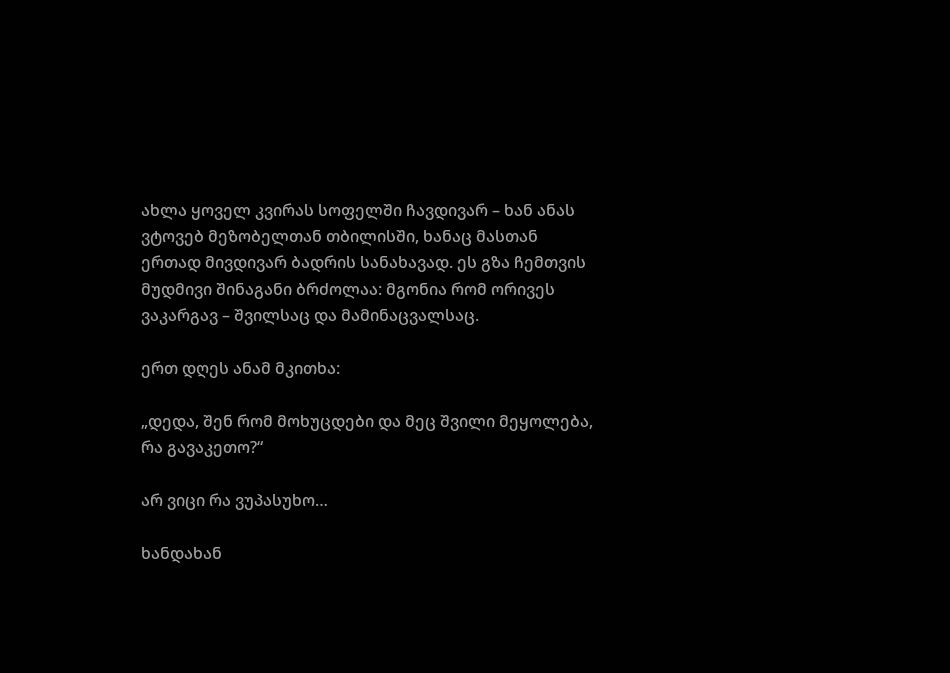ახლა ყოველ კვირას სოფელში ჩავდივარ – ხან ანას ვტოვებ მეზობელთან თბილისში, ხანაც მასთან ერთად მივდივარ ბადრის სანახავად. ეს გზა ჩემთვის მუდმივი შინაგანი ბრძოლაა: მგონია რომ ორივეს ვაკარგავ – შვილსაც და მამინაცვალსაც.

ერთ დღეს ანამ მკითხა:

„დედა, შენ რომ მოხუცდები და მეც შვილი მეყოლება, რა გავაკეთო?“

არ ვიცი რა ვუპასუხო…

ხანდახან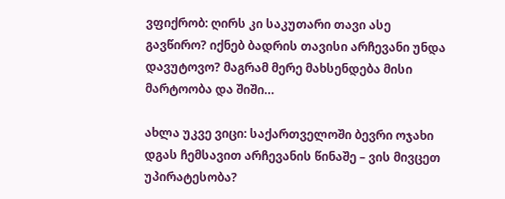ვფიქრობ: ღირს კი საკუთარი თავი ასე გავწირო? იქნებ ბადრის თავისი არჩევანი უნდა დავუტოვო? მაგრამ მერე მახსენდება მისი მარტოობა და შიში…

ახლა უკვე ვიცი: საქართველოში ბევრი ოჯახი დგას ჩემსავით არჩევანის წინაშე – ვის მივცეთ უპირატესობა?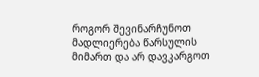როგორ შევინარჩუნოთ მადლიერება წარსულის მიმართ და არ დავკარგოთ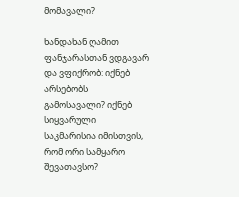მომავალი?

ხანდახან ღამით ფანჯარასთან ვდგავარ და ვფიქრობ: იქნებ არსებობს გამოსავალი? იქნებ სიყვარული საკმარისია იმისთვის, რომ ორი სამყარო შევათავსო?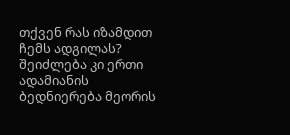თქვენ რას იზამდით ჩემს ადგილას? შეიძლება კი ერთი ადამიანის ბედნიერება მეორის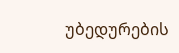უბედურების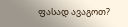ფასად ავაგოთ?